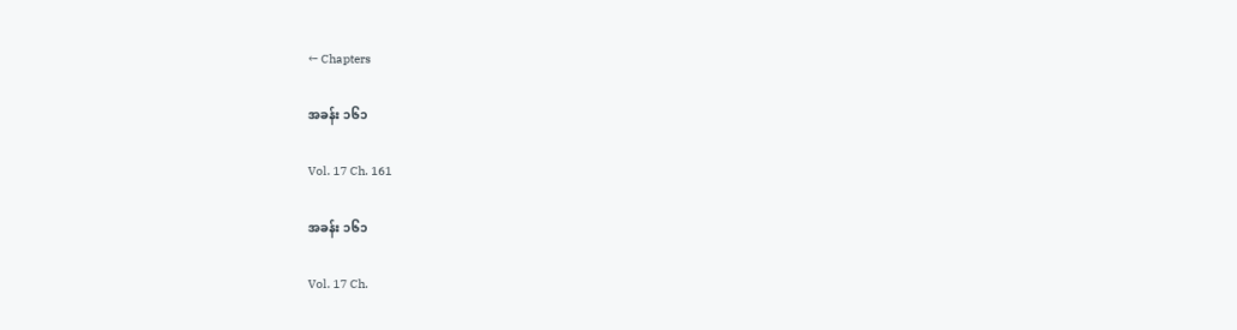← Chapters

အခန်း ၁၆၁

Vol. 17 Ch. 161

အခန်း ၁၆၁

Vol. 17 Ch.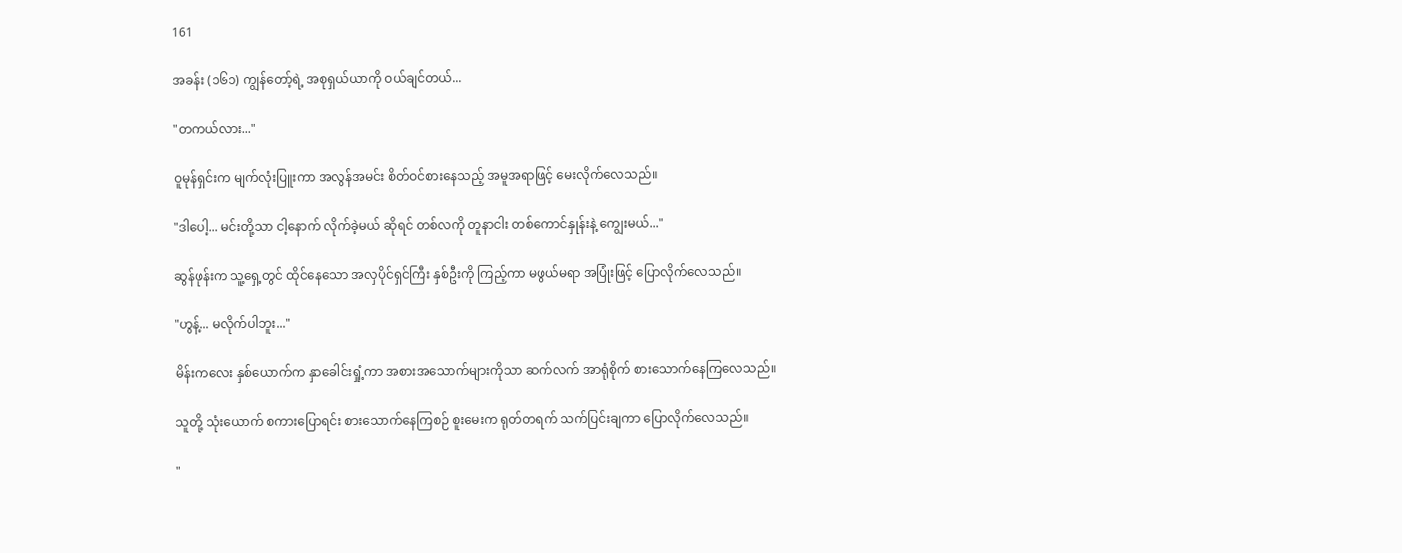161

အခန်း (၁၆၁) ကျွန်တော့်ရဲ့ အစုရှယ်ယာကို ဝယ်ချင်တယ်...

"တကယ်လား..."

ဝူမုန်ရှင်းက မျက်လုံးပြူးကာ အလွန်အမင်း စိတ်ဝင်စားနေသည့် အမူအရာဖြင့် မေးလိုက်လေသည်။

"ဒါပေါ့... မင်းတို့သာ ငါ့နောက် လိုက်ခဲ့မယ် ဆိုရင် တစ်လကို တူနာငါး တစ်ကောင်နှုန်းနဲ့ ကျွေးမယ်..."

ဆွန်ဖုန်းက သူ့ရှေ့တွင် ထိုင်နေသော အလှပိုင်ရှင်ကြီး နှစ်ဦးကို ကြည့်ကာ မဖွယ်မရာ အပြုံးဖြင့် ပြောလိုက်လေသည်။

"ဟွန့်... မလိုက်ပါဘူး..."

မိန်းကလေး နှစ်ယောက်က နှာခေါင်းရှုံ့ကာ အစားအသောက်များကိုသာ ဆက်လက် အာရုံစိုက် စားသောက်နေကြလေသည်။

သူတို့ သုံးယောက် စကားပြောရင်း စားသောက်နေကြစဉ် စူးမေးက ရုတ်တရက် သက်ပြင်းချကာ ပြောလိုက်လေသည်။

"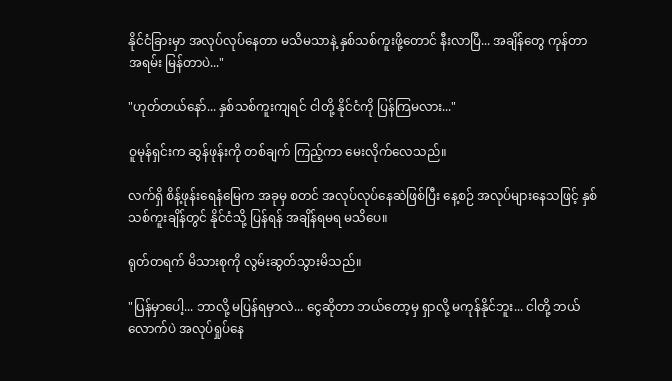နိုင်ငံခြားမှာ အလုပ်လုပ်နေတာ မသိမသာနဲ့ နှစ်သစ်ကူးဖို့တောင် နီးလာပြီ... အချိန်တွေ ကုန်တာ အရမ်း မြန်တာပဲ..."

"ဟုတ်တယ်နော်... နှစ်သစ်ကူးကျရင် ငါတို့ နိုင်ငံကို ပြန်ကြမလား..."

ဝူမုန်ရှင်းက ဆွန်ဖုန်းကို တစ်ချက် ကြည့်ကာ မေးလိုက်လေသည်။

လက်ရှိ စိန့်ဖုန်းရေနံမြေက အခုမှ စတင် အလုပ်လုပ်နေဆဲဖြစ်ပြီး နေ့စဉ် အလုပ်များနေသဖြင့် နှစ်သစ်ကူးချိန်တွင် နိုင်ငံသို့ ပြန်ရန် အချိန်ရမရ မသိပေ။

ရုတ်တရက် မိသားစုကို လွမ်းဆွတ်သွားမိသည်။

"ပြန်မှာပေါ့... ဘာလို့ မပြန်ရမှာလဲ... ငွေဆိုတာ ဘယ်တော့မှ ရှာလို့ မကုန်နိုင်ဘူး... ငါတို့ ဘယ်လောက်ပဲ အလုပ်ရှုပ်နေ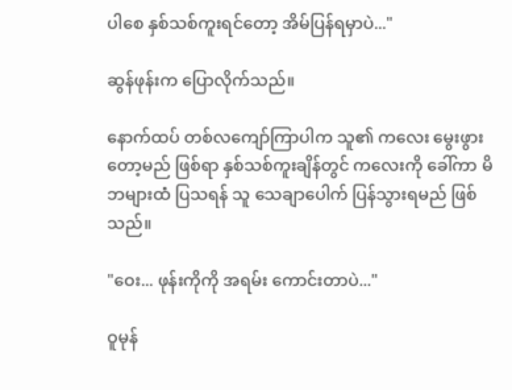ပါစေ နှစ်သစ်ကူးရင်တော့ အိမ်ပြန်ရမှာပဲ..."

ဆွန်ဖုန်းက ပြောလိုက်သည်။

နောက်ထပ် တစ်လကျော်ကြာပါက သူ၏ ကလေး မွေးဖွားတော့မည် ဖြစ်ရာ နှစ်သစ်ကူးချိန်တွင် ကလေးကို ခေါ်ကာ မိဘများထံ ပြသရန် သူ သေချာပေါက် ပြန်သွားရမည် ဖြစ်သည်။

"ဝေး... ဖုန်းကိုကို အရမ်း ကောင်းတာပဲ..."

ဝူမုန်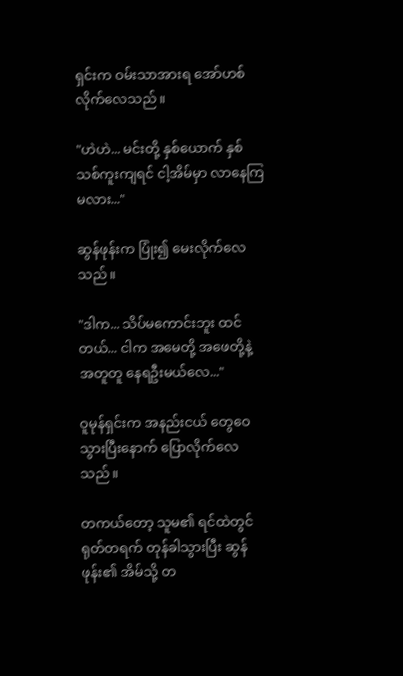ရှင်းက ဝမ်းသာအားရ အော်ဟစ်လိုက်လေသည်။

"ဟဲဟဲ... မင်းတို့ နှစ်ယောက် နှစ်သစ်ကူးကျရင် ငါ့အိမ်မှာ လာနေကြမလား..."

ဆွန်ဖုန်းက ပြုံး၍ မေးလိုက်လေသည်။

"ဒါက... သိပ်မကောင်းဘူး ထင်တယ်... ငါက အမေတို့ အဖေတို့နဲ့ အတူတူ နေရဦးမယ်လေ..."

ဝူမုန်ရှင်းက အနည်းငယ် တွေဝေသွားပြီးနောက် ပြောလိုက်လေသည်။

တကယ်တော့ သူမ၏ ရင်ထဲတွင် ရုတ်တရက် တုန်ခါသွားပြီး ဆွန်ဖုန်း၏ အိမ်သို့ တ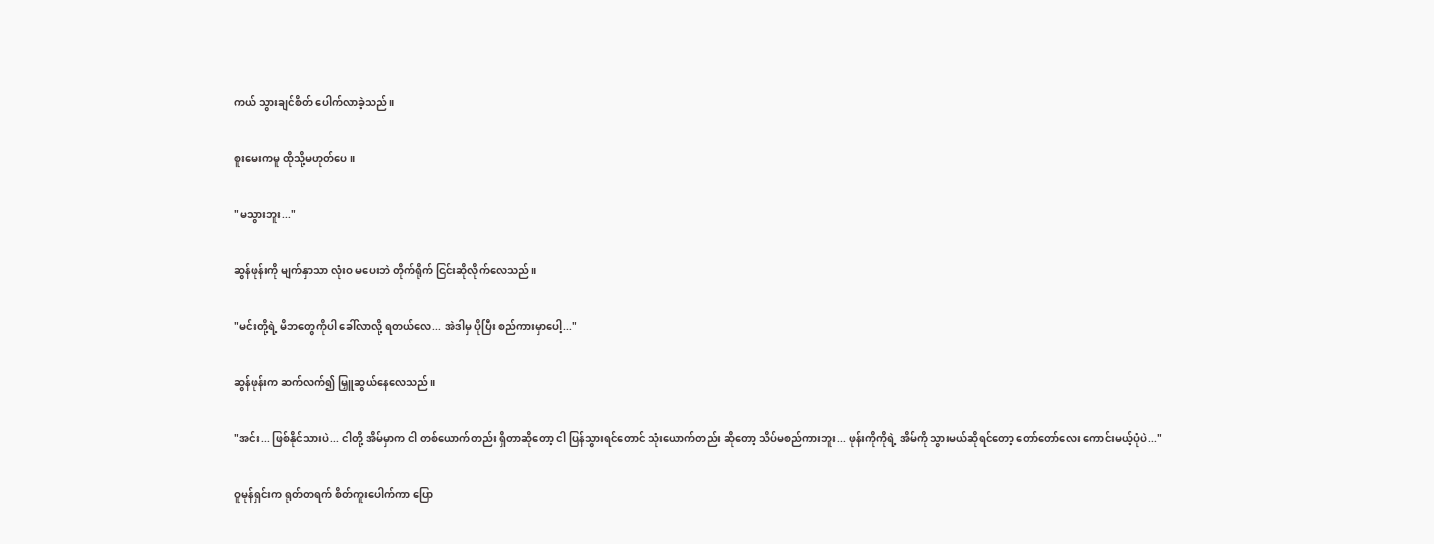ကယ် သွားချင်စိတ် ပေါက်လာခဲ့သည်။

စူးမေးကမူ ထိုသို့မဟုတ်ပေ။

"မသွားဘူး..."

ဆွန်ဖုန်းကို မျက်နှာသာ လုံးဝ မပေးဘဲ တိုက်ရိုက် ငြင်းဆိုလိုက်လေသည်။

"မင်းတို့ရဲ့ မိဘတွေကိုပါ ခေါ်လာလို့ ရတယ်လေ... အဲဒါမှ ပိုပြီး စည်ကားမှာပေါ့..."

ဆွန်ဖုန်းက ဆက်လက်၍ မြှူဆွယ်နေလေသည်။

"အင်း... ဖြစ်နိုင်သားပဲ... ငါတို့ အိမ်မှာက ငါ တစ်ယောက်တည်း ရှိတာဆိုတော့ ငါ ပြန်သွားရင်တောင် သုံးယောက်တည်း ဆိုတော့ သိပ်မစည်ကားဘူး... ဖုန်းကိုကိုရဲ့ အိမ်ကို သွားမယ်ဆိုရင်တော့ တော်တော်လေး ကောင်းမယ့်ပုံပဲ..."

ဝူမုန်ရှင်းက ရုတ်တရက် စိတ်ကူးပေါက်ကာ ပြော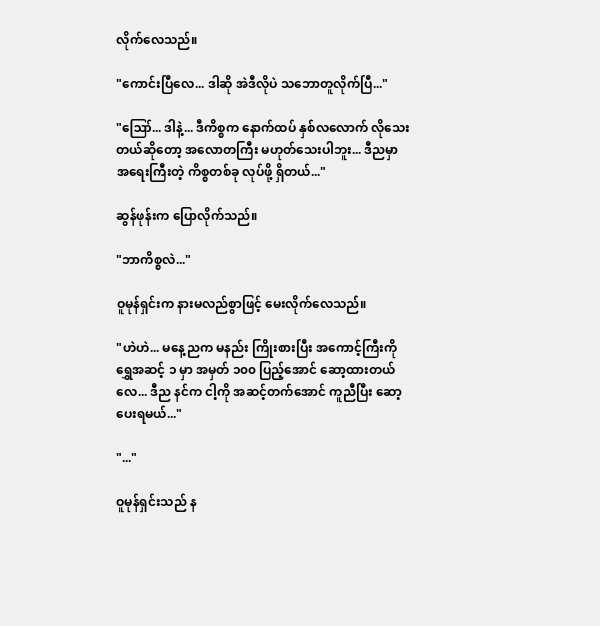လိုက်လေသည်။

"ကောင်းပြီလေ... ဒါဆို အဲဒီလိုပဲ သဘောတူလိုက်ပြီ..."

"ဪ... ဒါနဲ့... ဒီကိစ္စက နောက်ထပ် နှစ်လလောက် လိုသေးတယ်ဆိုတော့ အလောတကြီး မဟုတ်သေးပါဘူး... ဒီညမှာ အရေးကြီးတဲ့ ကိစ္စတစ်ခု လုပ်ဖို့ ရှိတယ်..."

ဆွန်ဖုန်းက ပြောလိုက်သည်။

"ဘာကိစ္စလဲ..."

ဝူမုန်ရှင်းက နားမလည်စွာဖြင့် မေးလိုက်လေသည်။

"ဟဲဟဲ... မနေ့ညက မနည်း ကြိုးစားပြီး အကောင့်ကြီးကို ရွှေအဆင့် ၁ မှာ အမှတ် ၁၀၀ ပြည့်အောင် ဆော့ထားတယ်လေ... ဒီည နင်က ငါ့ကို အဆင့်တက်အောင် ကူညီပြီး ဆော့ပေးရမယ်..."

"..."

ဝူမုန်ရှင်းသည် န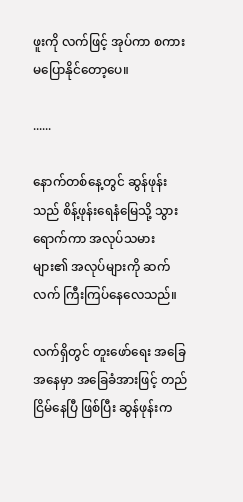ဖူးကို လက်ဖြင့် အုပ်ကာ စကားမပြောနိုင်တော့ပေ။

......

နောက်တစ်နေ့တွင် ဆွန်ဖုန်းသည် စိန့်ဖုန်းရေနံမြေသို့ သွားရောက်ကာ အလုပ်သမားများ၏ အလုပ်များကို ဆက်လက် ကြီးကြပ်နေလေသည်။

လက်ရှိတွင် တူးဖော်ရေး အခြေအနေမှာ အခြေခံအားဖြင့် တည်ငြိမ်နေပြီ ဖြစ်ပြီး ဆွန်ဖုန်းက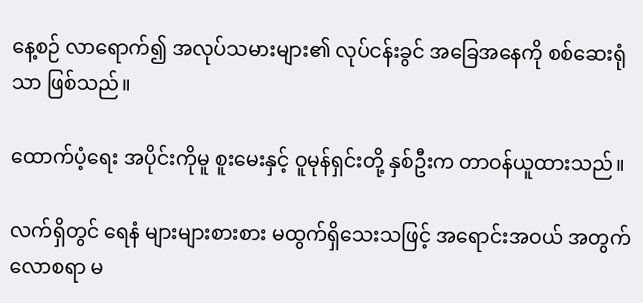နေ့စဉ် လာရောက်၍ အလုပ်သမားများ၏ လုပ်ငန်းခွင် အခြေအနေကို စစ်ဆေးရုံသာ ဖြစ်သည်။

ထောက်ပံ့ရေး အပိုင်းကိုမူ စူးမေးနှင့် ဝူမုန်ရှင်းတို့ နှစ်ဦးက တာဝန်ယူထားသည်။

လက်ရှိတွင် ရေနံ များများစားစား မထွက်ရှိသေးသဖြင့် အရောင်းအဝယ် အတွက် လောစရာ မ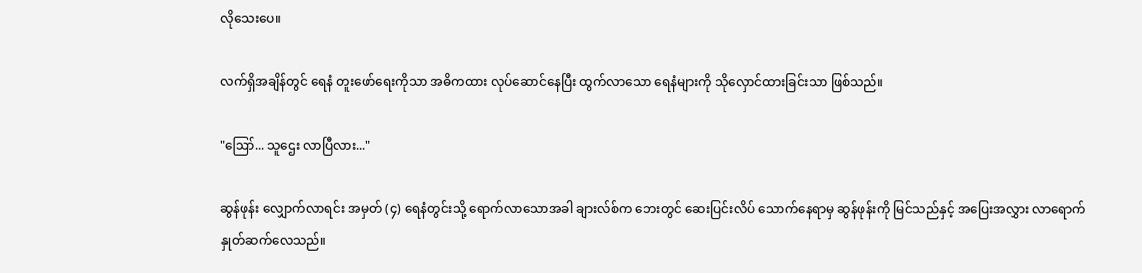လိုသေးပေ။

လက်ရှိအချိန်တွင် ရေနံ တူးဖော်ရေးကိုသာ အဓိကထား လုပ်ဆောင်နေပြီး ထွက်လာသော ရေနံများကို သိုလှောင်ထားခြင်းသာ ဖြစ်သည်။

"ဪ... သူဌေး လာပြီလား..."

ဆွန်ဖုန်း လျှောက်လာရင်း အမှတ် (၄) ရေနံတွင်းသို့ ရောက်လာသောအခါ ချားလ်စ်က ဘေးတွင် ဆေးပြင်းလိပ် သောက်နေရာမှ ဆွန်ဖုန်းကို မြင်သည်နှင့် အပြေးအလွှား လာရောက် နှုတ်ဆက်လေသည်။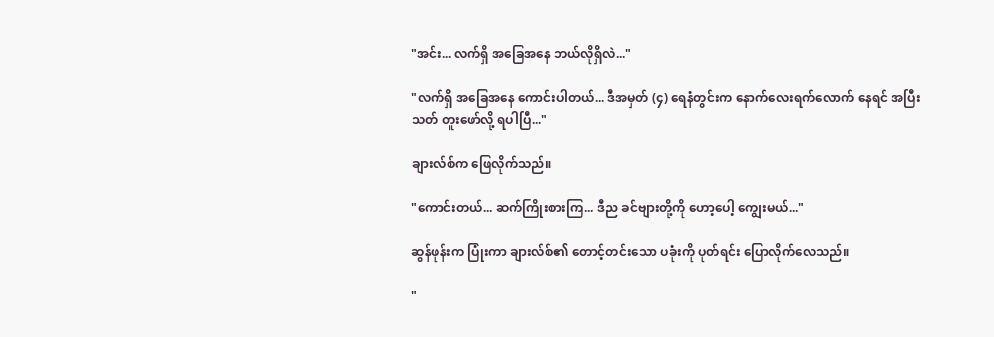"အင်း... လက်ရှိ အခြေအနေ ဘယ်လိုရှိလဲ..."

"လက်ရှိ အခြေအနေ ကောင်းပါတယ်... ဒီအမှတ် (၄) ရေနံတွင်းက နောက်လေးရက်လောက် နေရင် အပြီးသတ် တူးဖော်လို့ ရပါပြီ..."

ချားလ်စ်က ဖြေလိုက်သည်။

"ကောင်းတယ်... ဆက်ကြိုးစားကြ... ဒီည ခင်ဗျားတို့ကို ဟော့ပေါ့ ကျွေးမယ်..."

ဆွန်ဖုန်းက ပြုံးကာ ချားလ်စ်၏ တောင့်တင်းသော ပခုံးကို ပုတ်ရင်း ပြောလိုက်လေသည်။

"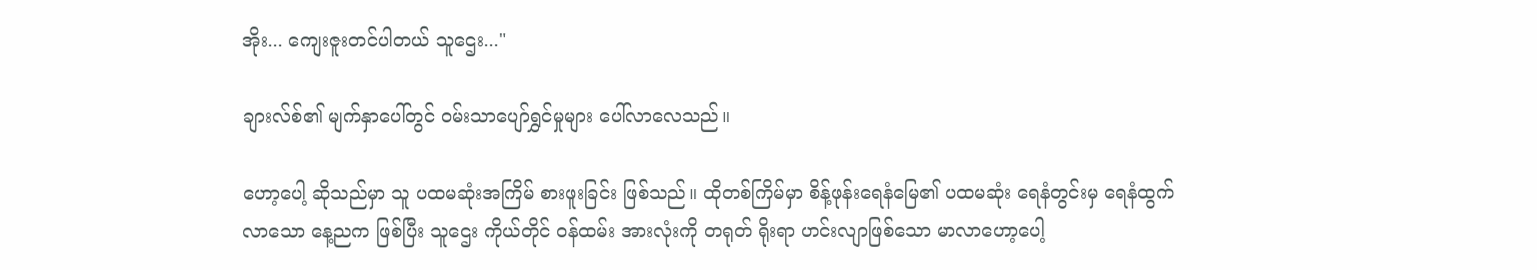အိုး... ကျေးဇူးတင်ပါတယ် သူဌေး..."

ချားလ်စ်၏ မျက်နှာပေါ်တွင် ဝမ်းသာပျော်ရွှင်မှုများ ပေါ်လာလေသည်။

ဟော့ပေါ့ ဆိုသည်မှာ သူ ပထမဆုံးအကြိမ် စားဖူးခြင်း ဖြစ်သည်။ ထိုတစ်ကြိမ်မှာ စိန့်ဖုန်းရေနံမြေ၏ ပထမဆုံး ရေနံတွင်းမှ ရေနံထွက်လာသော နေ့ညက ဖြစ်ပြီး သူဌေး ကိုယ်တိုင် ဝန်ထမ်း အားလုံးကို တရုတ် ရိုးရာ ဟင်းလျာဖြစ်သော မာလာဟော့ပေါ့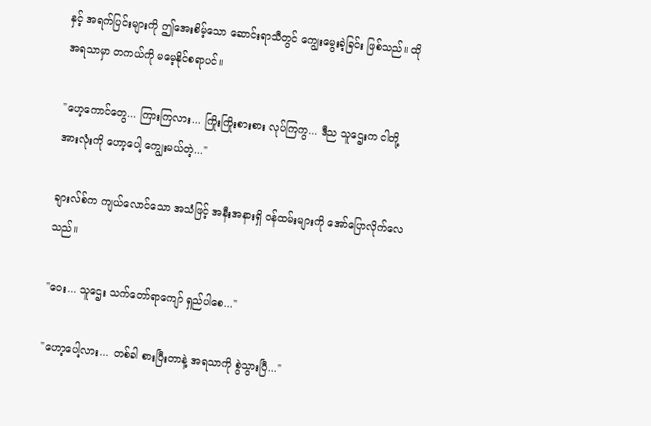နှင့် အရက်ပြင်းများကို ဤအေးစိမ့်သော ဆောင်းရာသီတွင် ကျွေးမွေးခဲ့ခြင်း ဖြစ်သည်။ ထိုအရသာမှာ တကယ်ကို မမေ့နိုင်စရာပင်။

"ဟေ့ကောင်တွေ... ကြားကြလား... ကြိုးကြိုးစားစား လုပ်ကြကွ... ဒီည သူဌေးက ငါတို့ အားလုံးကို ဟော့ပေါ့ ကျွေးမယ်တဲ့..."

ချားလ်စ်က ကျယ်လောင်သော အသံဖြင့် အနီးအနားရှိ ဝန်ထမ်းများကို အော်ပြောလိုက်လေသည်။

"ဝေး... သူဌေး သက်တော်ရာကျော် ရှည်ပါစေ..."

"ဟော့ပေါ့လား... တစ်ခါ စားပြီးတာနဲ့ အရသာကို စွဲသွားပြီ..."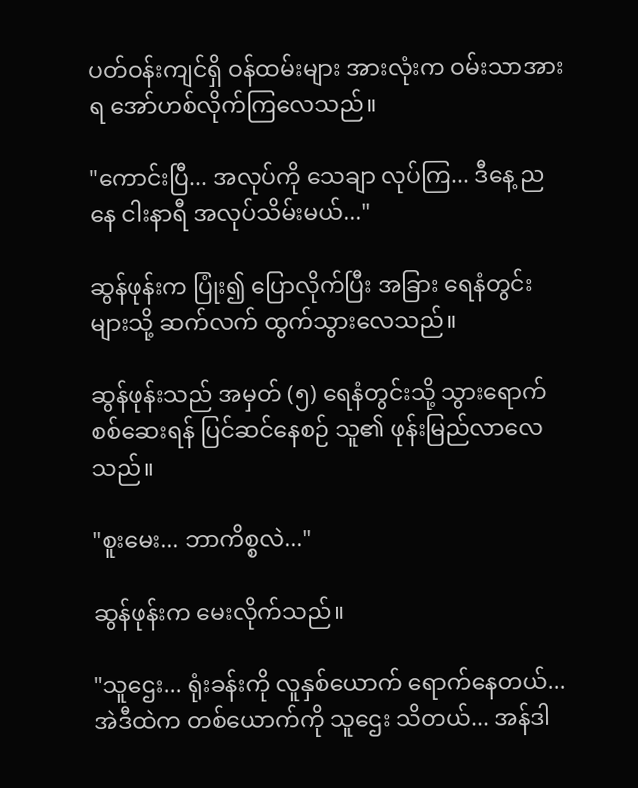ပတ်ဝန်းကျင်ရှိ ဝန်ထမ်းများ အားလုံးက ဝမ်းသာအားရ အော်ဟစ်လိုက်ကြလေသည်။

"ကောင်းပြီ... အလုပ်ကို သေချာ လုပ်ကြ... ဒီနေ့ ညနေ ငါးနာရီ အလုပ်သိမ်းမယ်..."

ဆွန်ဖုန်းက ပြုံး၍ ပြောလိုက်ပြီး အခြား ရေနံတွင်းများသို့ ဆက်လက် ထွက်သွားလေသည်။

ဆွန်ဖုန်းသည် အမှတ် (၅) ရေနံတွင်းသို့ သွားရောက် စစ်ဆေးရန် ပြင်ဆင်နေစဉ် သူ၏ ဖုန်းမြည်လာလေသည်။

"စူးမေး... ဘာကိစ္စလဲ..."

ဆွန်ဖုန်းက မေးလိုက်သည်။

"သူဌေး... ရုံးခန်းကို လူနှစ်ယောက် ရောက်နေတယ်... အဲဒီထဲက တစ်ယောက်ကို သူဌေး သိတယ်... အန်ဒါ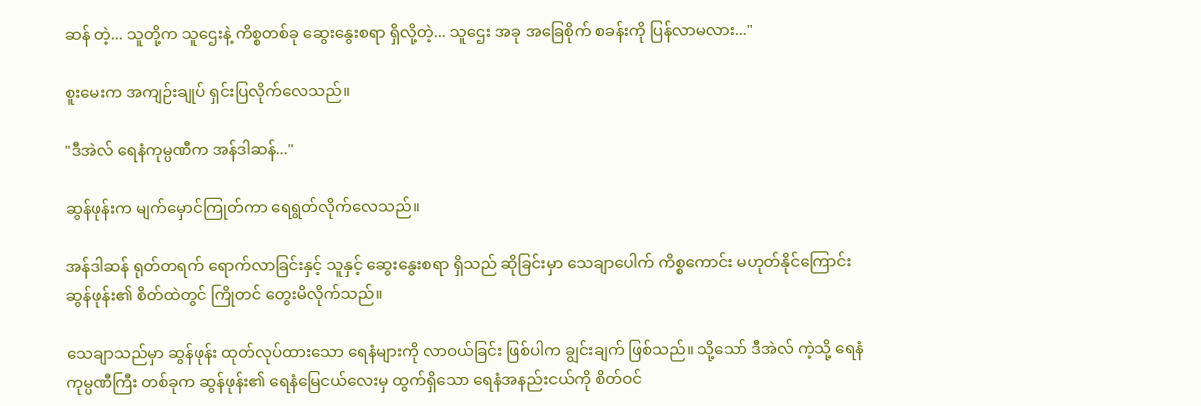ဆန် တဲ့... သူတို့က သူဌေးနဲ့ ကိစ္စတစ်ခု ဆွေးနွေးစရာ ရှိလို့တဲ့... သူဌေး အခု အခြေစိုက် စခန်းကို ပြန်လာမလား..."

စူးမေးက အကျဉ်းချုပ် ရှင်းပြလိုက်လေသည်။

"ဒီအဲလ် ရေနံကုမ္ပဏီက အန်ဒါဆန်..."

ဆွန်ဖုန်းက မျက်မှောင်ကြုတ်ကာ ရေရွတ်လိုက်လေသည်။

အန်ဒါဆန် ရုတ်တရက် ရောက်လာခြင်းနှင့် သူနှင့် ဆွေးနွေးစရာ ရှိသည် ဆိုခြင်းမှာ သေချာပေါက် ကိစ္စကောင်း မဟုတ်နိုင်ကြောင်း ဆွန်ဖုန်း၏ စိတ်ထဲတွင် ကြိုတင် တွေးမိလိုက်သည်။

သေချာသည်မှာ ဆွန်ဖုန်း ထုတ်လုပ်ထားသော ရေနံများကို လာဝယ်ခြင်း ဖြစ်ပါက ချွင်းချက် ဖြစ်သည်။ သို့သော် ဒီအဲလ် ကဲ့သို့ ရေနံကုမ္ပဏီကြီး တစ်ခုက ဆွန်ဖုန်း၏ ရေနံမြေငယ်လေးမှ ထွက်ရှိသော ရေနံအနည်းငယ်ကို စိတ်ဝင်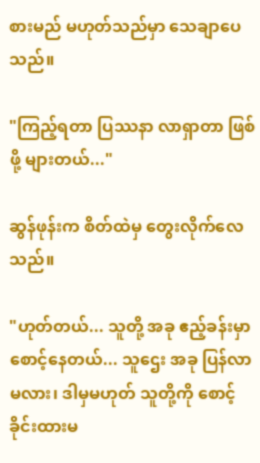စားမည် မဟုတ်သည်မှာ သေချာပေသည်။

"ကြည့်ရတာ ပြဿနာ လာရှာတာ ဖြစ်ဖို့ များတယ်..."

ဆွန်ဖုန်းက စိတ်ထဲမှ တွေးလိုက်လေသည်။

"ဟုတ်တယ်... သူတို့ အခု ဧည့်ခန်းမှာ စောင့်နေတယ်... သူဌေး အခု ပြန်လာမလား၊ ဒါမှမဟုတ် သူတို့ကို စောင့်ခိုင်းထားမ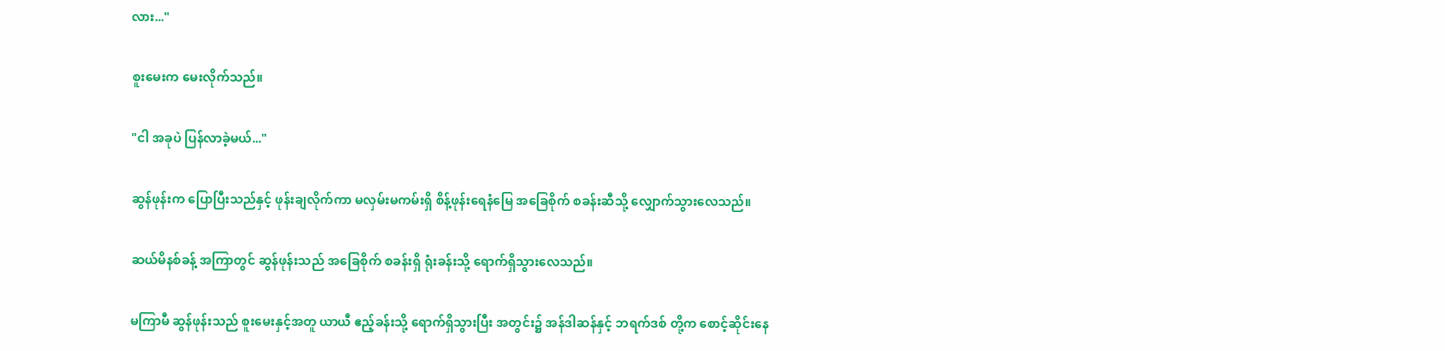လား..."

စူးမေးက မေးလိုက်သည်။

"ငါ အခုပဲ ပြန်လာခဲ့မယ်..."

ဆွန်ဖုန်းက ပြောပြီးသည်နှင့် ဖုန်းချလိုက်ကာ မလှမ်းမကမ်းရှိ စိန့်ဖုန်းရေနံမြေ အခြေစိုက် စခန်းဆီသို့ လျှောက်သွားလေသည်။

ဆယ်မိနစ်ခန့် အကြာတွင် ဆွန်ဖုန်းသည် အခြေစိုက် စခန်းရှိ ရုံးခန်းသို့ ရောက်ရှိသွားလေသည်။

မကြာမီ ဆွန်ဖုန်းသည် စူးမေးနှင့်အတူ ယာယီ ဧည့်ခန်းသို့ ရောက်ရှိသွားပြီး အတွင်း၌ အန်ဒါဆန်နှင့် ဘရက်ဒစ် တို့က စောင့်ဆိုင်းနေ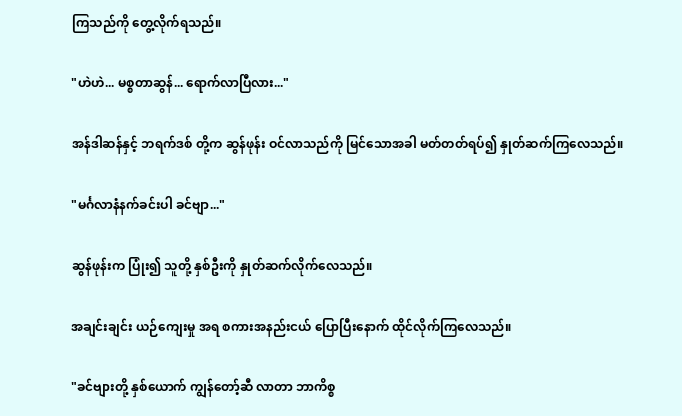ကြသည်ကို တွေ့လိုက်ရသည်။

"ဟဲဟဲ... မစ္စတာဆွန်... ရောက်လာပြီလား..."

အန်ဒါဆန်နှင့် ဘရက်ဒစ် တို့က ဆွန်ဖုန်း ဝင်လာသည်ကို မြင်သောအခါ မတ်တတ်ရပ်၍ နှုတ်ဆက်ကြလေသည်။

"မင်္ဂလာနံနက်ခင်းပါ ခင်ဗျာ..."

ဆွန်ဖုန်းက ပြုံး၍ သူတို့ နှစ်ဦးကို နှုတ်ဆက်လိုက်လေသည်။

အချင်းချင်း ယဉ်ကျေးမှု အရ စကားအနည်းငယ် ပြောပြီးနောက် ထိုင်လိုက်ကြလေသည်။

"ခင်ဗျားတို့ နှစ်ယောက် ကျွန်တော့်ဆီ လာတာ ဘာကိစ္စ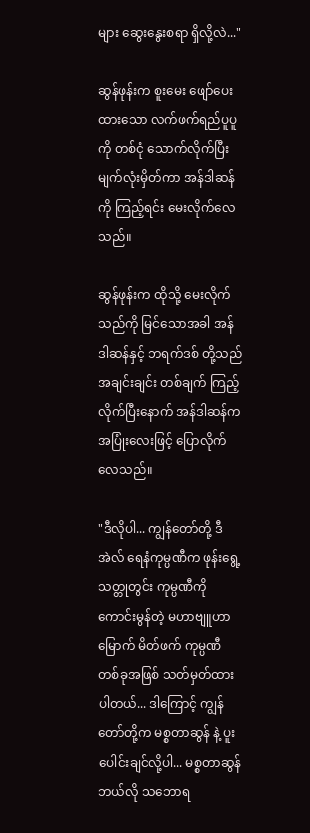များ ဆွေးနွေးစရာ ရှိလို့လဲ..."

ဆွန်ဖုန်းက စူးမေး ဖျော်ပေးထားသော လက်ဖက်ရည်ပူပူကို တစ်ငုံ သောက်လိုက်ပြီး မျက်လုံးမှိတ်ကာ အန်ဒါဆန်ကို ကြည့်ရင်း မေးလိုက်လေသည်။

ဆွန်ဖုန်းက ထိုသို့ မေးလိုက်သည်ကို မြင်သောအခါ အန်ဒါဆန်နှင့် ဘရက်ဒစ် တို့သည် အချင်းချင်း တစ်ချက် ကြည့်လိုက်ပြီးနောက် အန်ဒါဆန်က အပြုံးလေးဖြင့် ပြောလိုက်လေသည်။

"ဒီလိုပါ... ကျွန်တော်တို့ ဒီအဲလ် ရေနံကုမ္ပဏီက ဖုန်းရွေ့ သတ္တုတွင်း ကုမ္ပဏီကို ကောင်းမွန်တဲ့ မဟာဗျူဟာမြောက် မိတ်ဖက် ကုမ္ပဏီ တစ်ခုအဖြစ် သတ်မှတ်ထားပါတယ်... ဒါကြောင့် ကျွန်တော်တို့က မစ္စတာဆွန် နဲ့ ပူးပေါင်းချင်လို့ပါ... မစ္စတာဆွန် ဘယ်လို သဘောရ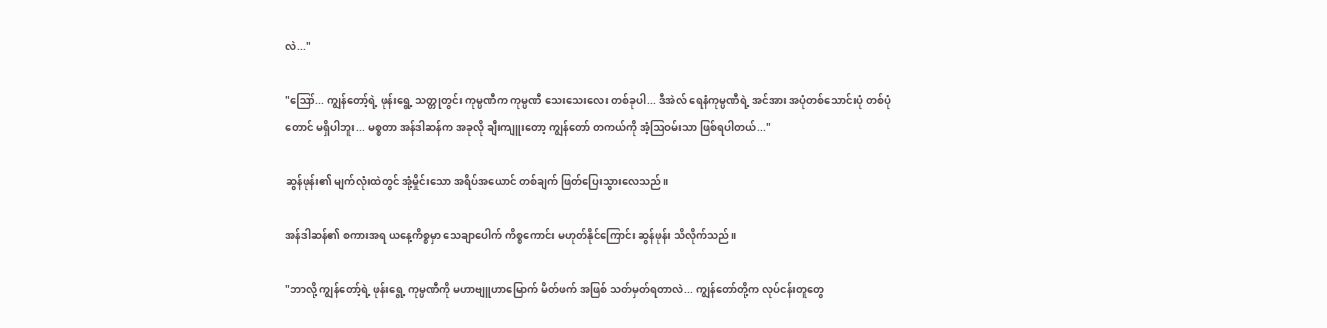လဲ..."

"ဪ... ကျွန်တော့်ရဲ့ ဖုန်းရွေ့ သတ္တုတွင်း ကုမ္ပဏီက ကုမ္ပဏီ သေးသေးလေး တစ်ခုပါ... ဒီအဲလ် ရေနံကုမ္ပဏီရဲ့ အင်အား အပုံတစ်သောင်းပုံ တစ်ပုံတောင် မရှိပါဘူး... မစ္စတာ အန်ဒါဆန်က အခုလို ချီးကျူးတော့ ကျွန်တော် တကယ်ကို အံ့ဩဝမ်းသာ ဖြစ်ရပါတယ်..."

ဆွန်ဖုန်း၏ မျက်လုံးထဲတွင် အုံ့မှိုင်းသော အရိပ်အယောင် တစ်ချက် ဖြတ်ပြေးသွားလေသည်။

အန်ဒါဆန်၏ စကားအရ ယနေ့ကိစ္စမှာ သေချာပေါက် ကိစ္စကောင်း မဟုတ်နိုင်ကြောင်း ဆွန်ဖုန်း သိလိုက်သည်။

"ဘာလို့ ကျွန်တော့်ရဲ့ ဖုန်းရွေ့ ကုမ္ပဏီကို မဟာဗျူဟာမြောက် မိတ်ဖက် အဖြစ် သတ်မှတ်ရတာလဲ... ကျွန်တော်တို့က လုပ်ငန်းတူတွေ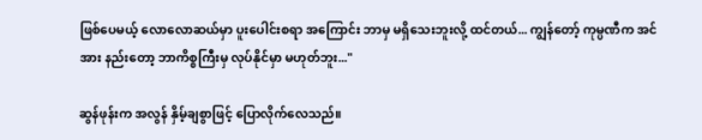ဖြစ်ပေမယ့် လောလောဆယ်မှာ ပူးပေါင်းစရာ အကြောင်း ဘာမှ မရှိသေးဘူးလို့ ထင်တယ်... ကျွန်တော့် ကုမ္ပဏီက အင်အား နည်းတော့ ဘာကိစ္စကြီးမှ လုပ်နိုင်မှာ မဟုတ်ဘူး..."

ဆွန်ဖုန်းက အလွန် နှိမ့်ချစွာဖြင့် ပြောလိုက်လေသည်။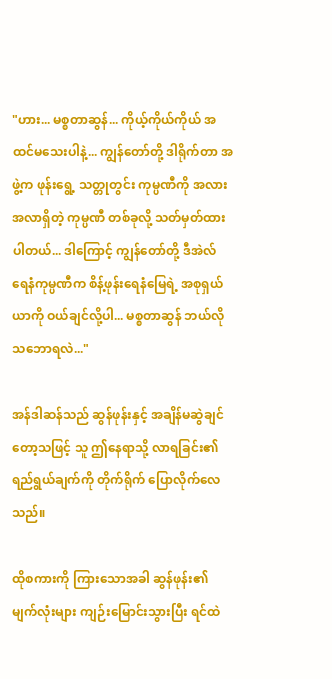"ဟား... မစ္စတာဆွန်... ကိုယ့်ကိုယ်ကိုယ် အထင်မသေးပါနဲ့... ကျွန်တော်တို့ ဒါရိုက်တာ အဖွဲ့က ဖုန်းရွေ့ သတ္တုတွင်း ကုမ္ပဏီကို အလားအလာရှိတဲ့ ကုမ္ပဏီ တစ်ခုလို့ သတ်မှတ်ထားပါတယ်... ဒါကြောင့် ကျွန်တော်တို့ ဒီအဲလ် ရေနံကုမ္ပဏီက စိန့်ဖုန်းရေနံမြေရဲ့ အစုရှယ်ယာကို ဝယ်ချင်လို့ပါ... မစ္စတာဆွန် ဘယ်လို သဘောရလဲ..."

အန်ဒါဆန်သည် ဆွန်ဖုန်းနှင့် အချိန်မဆွဲချင်တော့သဖြင့် သူ ဤနေရာသို့ လာရခြင်း၏ ရည်ရွယ်ချက်ကို တိုက်ရိုက် ပြောလိုက်လေသည်။

ထိုစကားကို ကြားသောအခါ ဆွန်ဖုန်း၏ မျက်လုံးများ ကျဉ်းမြောင်းသွားပြီး ရင်ထဲ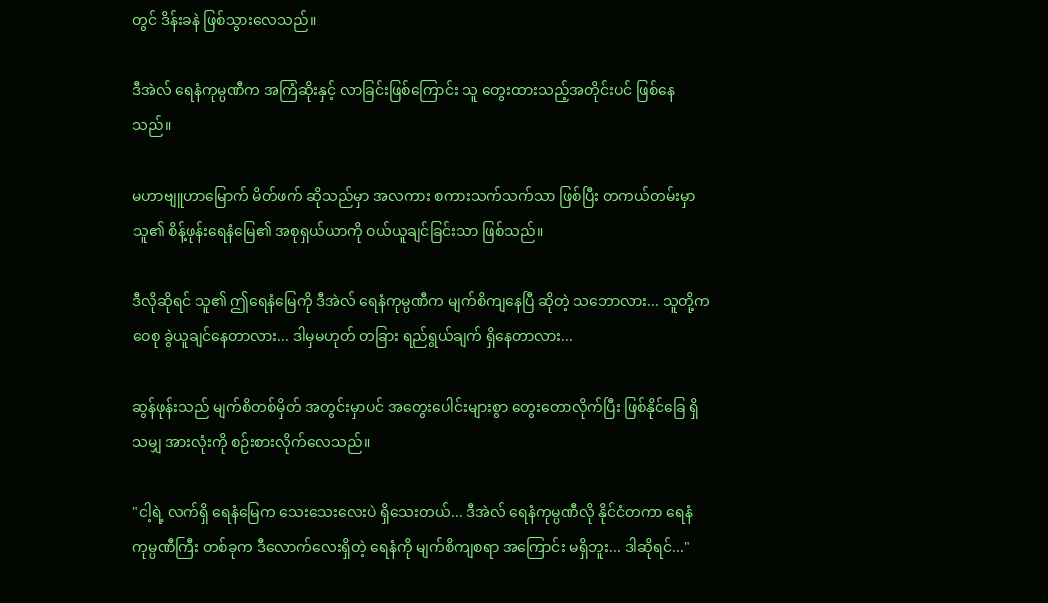တွင် ဒိန်းခနဲ ဖြစ်သွားလေသည်။

ဒီအဲလ် ရေနံကုမ္ပဏီက အကြံဆိုးနှင့် လာခြင်းဖြစ်ကြောင်း သူ တွေးထားသည့်အတိုင်းပင် ဖြစ်နေသည်။

မဟာဗျူဟာမြောက် မိတ်ဖက် ဆိုသည်မှာ အလကား စကားသက်သက်သာ ဖြစ်ပြီး တကယ်တမ်းမှာ သူ၏ စိန့်ဖုန်းရေနံမြေ၏ အစုရှယ်ယာကို ဝယ်ယူချင်ခြင်းသာ ဖြစ်သည်။

ဒီလိုဆိုရင် သူ၏ ဤရေနံမြေကို ဒီအဲလ် ရေနံကုမ္ပဏီက မျက်စိကျနေပြီ ဆိုတဲ့ သဘောလား... သူတို့က ဝေစု ခွဲယူချင်နေတာလား... ဒါမှမဟုတ် တခြား ရည်ရွယ်ချက် ရှိနေတာလား...

ဆွန်ဖုန်းသည် မျက်စိတစ်မှိတ် အတွင်းမှာပင် အတွေးပေါင်းများစွာ တွေးတောလိုက်ပြီး ဖြစ်နိုင်ခြေ ရှိသမျှ အားလုံးကို စဉ်းစားလိုက်လေသည်။

"ငါ့ရဲ့ လက်ရှိ ရေနံမြေက သေးသေးလေးပဲ ရှိသေးတယ်... ဒီအဲလ် ရေနံကုမ္ပဏီလို နိုင်ငံတကာ ရေနံကုမ္ပဏီကြီး တစ်ခုက ဒီလောက်လေးရှိတဲ့ ရေနံကို မျက်စိကျစရာ အကြောင်း မရှိဘူး... ဒါဆိုရင်..."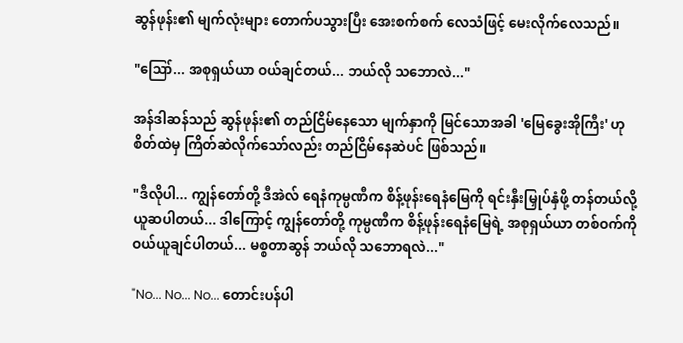ဆွန်ဖုန်း၏ မျက်လုံးများ တောက်ပသွားပြီး အေးစက်စက် လေသံဖြင့် မေးလိုက်လေသည်။

"ဪ... အစုရှယ်ယာ ဝယ်ချင်တယ်... ဘယ်လို သဘောလဲ..."

အန်ဒါဆန်သည် ဆွန်ဖုန်း၏ တည်ငြိမ်နေသော မျက်နှာကို မြင်သောအခါ 'မြေခွေးအိုကြီး' ဟု စိတ်ထဲမှ ကြိတ်ဆဲလိုက်သော်လည်း တည်ငြိမ်နေဆဲပင် ဖြစ်သည်။

"ဒီလိုပါ... ကျွန်တော်တို့ ဒီအဲလ် ရေနံကုမ္ပဏီက စိန့်ဖုန်းရေနံမြေကို ရင်းနှီးမြှုပ်နှံဖို့ တန်တယ်လို့ ယူဆပါတယ်... ဒါကြောင့် ကျွန်တော်တို့ ကုမ္ပဏီက စိန့်ဖုန်းရေနံမြေရဲ့ အစုရှယ်ယာ တစ်ဝက်ကို ဝယ်ယူချင်ပါတယ်... မစ္စတာဆွန် ဘယ်လို သဘောရလဲ..."

"No... No... No... တောင်းပန်ပါ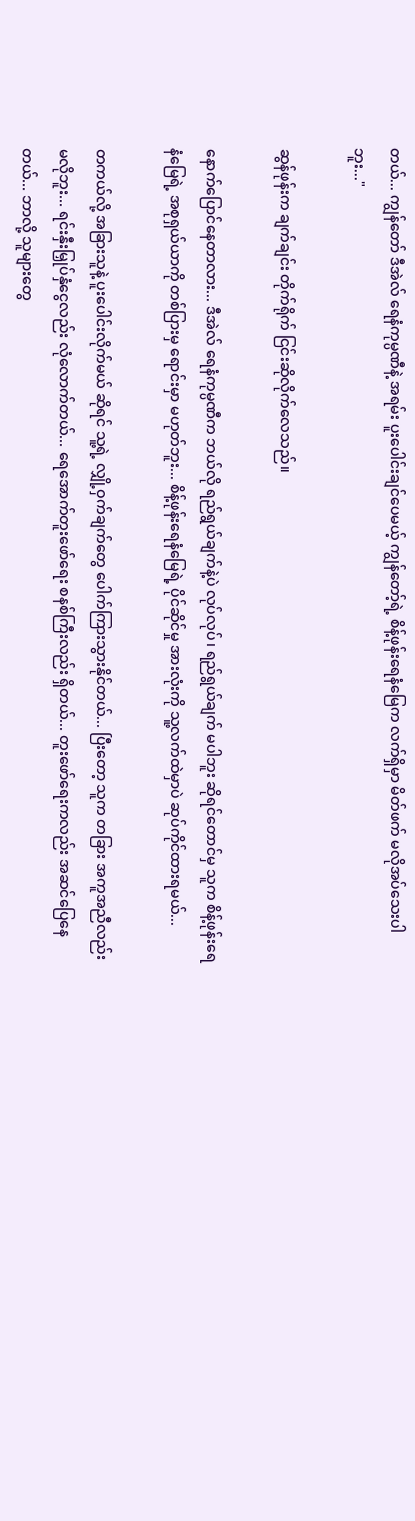တယ်... ကျွန်တော် ဒီအဲလ် ရေနံကုမ္ပဏီနဲ့ အရမ်း ပူးပေါင်းချင်ပေမယ့် ကျွန်တော့်ရဲ့ စိန့်ဖုန်းရေနံမြေက လက်ရှိမှာ မိတ်ဖက် မလိုအပ်သေးပါဘူး..."

ဆွန်ဖုန်းက ချက်ချင်း တိုက်ရိုက် ငြင်းဆိုလိုက်လေသည်။

နောက်ပြောင်နေတာလား... ဒီအဲလ် ရေနံကုမ္ပဏီက ဘယ်လို ရည်ရွယ်ချက်နဲ့ပဲ လုပ်လုပ်၊ ရည်ရွယ်ချက် မပါဘူး ဆိုရင်တောင်မှ သူက စိန့်ဖုန်းရေနံမြေရဲ့ အစုရှယ်ယာကို တစ်ပြားမှ ရောင်းမှာ မဟုတ်ဘူး... စိန့်ဖုန်းရေနံမြေရဲ့ ပိုင်ဆိုင်မှု အားလုံးကို သူ့လက်ထဲမှာပဲ ဆုပ်ကိုင်ထားရမယ်...

တကယ်လို့ အခြားသူနဲ့ ပူးပေါင်းလိုက်မယ် ဆိုရင် သူ့ရဲ့ လျှို့ဝှက်ချက်တွေ ပေါက်ကြားသွားနိုင်တယ်... ပြီးတော့ သူက တခြား အကူအညီလည်း မလိုဘူး... ရင်းနှီးမြှုပ်နှံငွေလည်း လုံလောက်တယ်... ရေအောက်တူးဖော်ရေး စနစ်ကြီးလည်း ရှိတယ်... တူးဖော်ရေးကလည်း အဆင်ပြေနေတယ်... ဘာလို့ သူများတွေ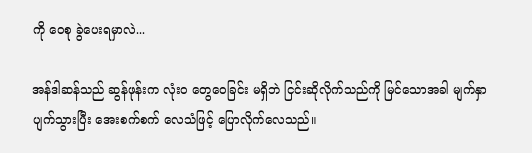ကို ဝေစု ခွဲပေးရမှာလဲ...

အန်ဒါဆန်သည် ဆွန်ဖုန်းက လုံးဝ တွေဝေခြင်း မရှိဘဲ ငြင်းဆိုလိုက်သည်ကို မြင်သောအခါ မျက်နှာ ပျက်သွားပြီး အေးစက်စက် လေသံဖြင့် ပြောလိုက်လေသည်။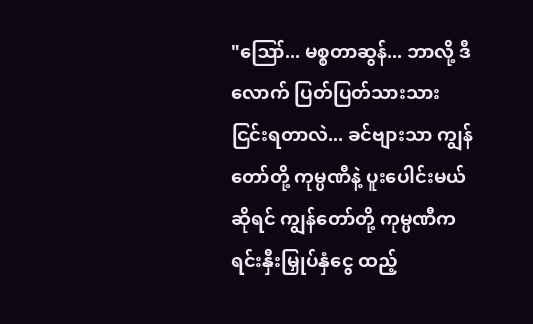"ဪ... မစ္စတာဆွန်... ဘာလို့ ဒီလောက် ပြတ်ပြတ်သားသား ငြင်းရတာလဲ... ခင်ဗျားသာ ကျွန်တော်တို့ ကုမ္ပဏီနဲ့ ပူးပေါင်းမယ် ဆိုရင် ကျွန်တော်တို့ ကုမ္ပဏီက ရင်းနှီးမြှုပ်နှံငွေ ထည့်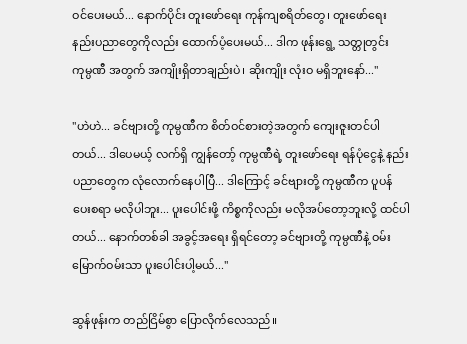ဝင်ပေးမယ်... နောက်ပိုင်း တူးဖော်ရေး ကုန်ကျစရိတ်တွေ၊ တူးဖော်ရေး နည်းပညာတွေကိုလည်း ထောက်ပံ့ပေးမယ်... ဒါက ဖုန်းရွေ့ သတ္တုတွင်း ကုမ္ပဏီ အတွက် အကျိုးရှိတာချည်းပဲ၊ ဆိုးကျိုး လုံးဝ မရှိဘူးနော်..."

"ဟဲဟဲ... ခင်ဗျားတို့ ကုမ္ပဏီက စိတ်ဝင်စားတဲ့အတွက် ကျေးဇူးတင်ပါတယ်... ဒါပေမယ့် လက်ရှိ ကျွန်တော့် ကုမ္ပဏီရဲ့ တူးဖော်ရေး ရန်ပုံငွေနဲ့ နည်းပညာတွေက လုံလောက်နေပါပြီ... ဒါကြောင့် ခင်ဗျားတို့ ကုမ္ပဏီက ပူပန်ပေးစရာ မလိုပါဘူး... ပူးပေါင်းဖို့ ကိစ္စကိုလည်း မလိုအပ်တော့ဘူးလို့ ထင်ပါတယ်... နောက်တစ်ခါ အခွင့်အရေး ရှိရင်တော့ ခင်ဗျားတို့ ကုမ္ပဏီနဲ့ ဝမ်းမြောက်ဝမ်းသာ ပူးပေါင်းပါ့မယ်..."

ဆွန်ဖုန်းက တည်ငြိမ်စွာ ပြောလိုက်လေသည်။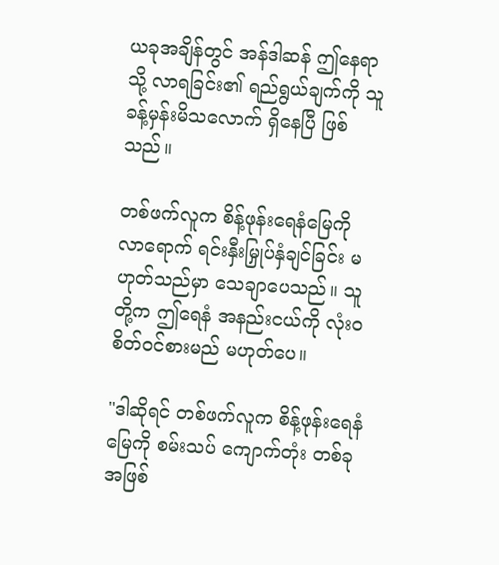ယခုအချိန်တွင် အန်ဒါဆန် ဤနေရာသို့ လာရခြင်း၏ ရည်ရွယ်ချက်ကို သူ ခန့်မှန်းမိသလောက် ရှိနေပြီ ဖြစ်သည်။

တစ်ဖက်လူက စိန့်ဖုန်းရေနံမြေကို လာရောက် ရင်းနှီးမြှုပ်နှံချင်ခြင်း မဟုတ်သည်မှာ သေချာပေသည်။ သူတို့က ဤရေနံ အနည်းငယ်ကို လုံးဝ စိတ်ဝင်စားမည် မဟုတ်ပေ။

"ဒါဆိုရင် တစ်ဖက်လူက စိန့်ဖုန်းရေနံမြေကို စမ်းသပ် ကျောက်တုံး တစ်ခု အဖြစ်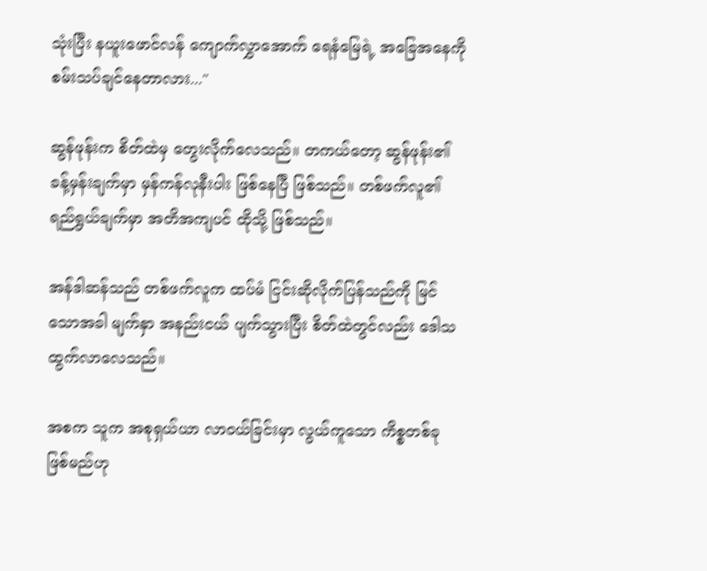သုံးပြီး နယူးဖောင်လန် ကျောက်လွှာအောက် ရေနံမြေရဲ့ အခြေအနေကို စမ်းသပ်ချင်နေတာလား..."

ဆွန်ဖုန်းက စိတ်ထဲမှ တွေးလိုက်လေသည်။ တကယ်တော့ ဆွန်ဖုန်း၏ ခန့်မှန်းချက်မှာ မှန်ကန်လုနီးပါး ဖြစ်နေပြီ ဖြစ်သည်။ တစ်ဖက်လူ၏ ရည်ရွယ်ချက်မှာ အတိအကျပင် ထိုသို့ ဖြစ်သည်။

အန်ဒါဆန်သည် တစ်ဖက်လူက ထပ်မံ ငြင်းဆိုလိုက်ပြန်သည်ကို မြင်သောအခါ မျက်နှာ အနည်းငယ် ပျက်သွားပြီး စိတ်ထဲတွင်လည်း ဒေါသထွက်လာလေသည်။

အစက သူက အစုရှယ်ယာ လာဝယ်ခြင်းမှာ လွယ်ကူသော ကိစ္စတစ်ခု ဖြစ်မည်ဟု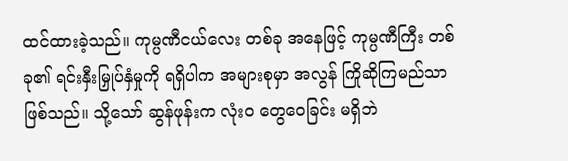ထင်ထားခဲ့သည်။ ကုမ္ပဏီငယ်လေး တစ်ခု အနေဖြင့် ကုမ္ပဏီကြီး တစ်ခု၏ ရင်းနှီးမြှုပ်နှံမှုကို ရရှိပါက အများစုမှာ အလွန် ကြိုဆိုကြမည်သာ ဖြစ်သည်။ သို့သော် ဆွန်ဖုန်းက လုံးဝ တွေဝေခြင်း မရှိဘဲ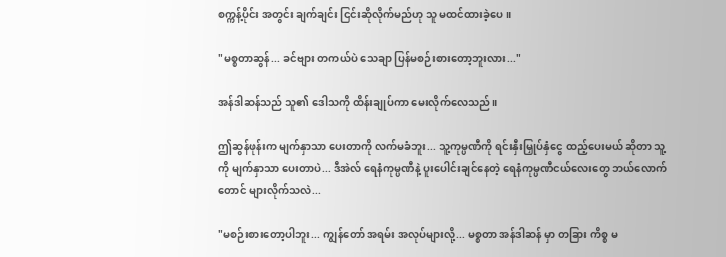စက္ကန့်ပိုင်း အတွင်း ချက်ချင်း ငြင်းဆိုလိုက်မည်ဟု သူ မထင်ထားခဲ့ပေ။

"မစ္စတာဆွန်... ခင်ဗျား တကယ်ပဲ သေချာ ပြန်မစဉ်းစားတော့ဘူးလား..."

အန်ဒါဆန်သည် သူ၏ ဒေါသကို ထိန်းချုပ်ကာ မေးလိုက်လေသည်။

ဤဆွန်ဖုန်းက မျက်နှာသာ ပေးတာကို လက်မခံဘူး... သူ့ကုမ္ပဏီကို ရင်းနှီးမြှုပ်နှံငွေ ထည့်ပေးမယ် ဆိုတာ သူ့ကို မျက်နှာသာ ပေးတာပဲ... ဒီအဲလ် ရေနံကုမ္ပဏီနဲ့ ပူးပေါင်းချင်နေတဲ့ ရေနံကုမ္ပဏီငယ်လေးတွေ ဘယ်လောက်တောင် များလိုက်သလဲ...

"မစဉ်းစားတော့ပါဘူး... ကျွန်တော် အရမ်း အလုပ်များလို့... မစ္စတာ အန်ဒါဆန် မှာ တခြား ကိစ္စ မ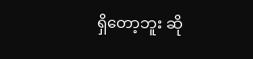ရှိတော့ဘူး ဆို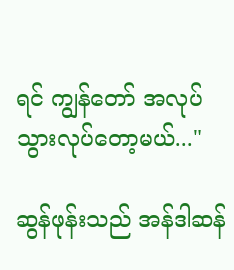ရင် ကျွန်တော် အလုပ်သွားလုပ်တော့မယ်..."

ဆွန်ဖုန်းသည် အန်ဒါဆန်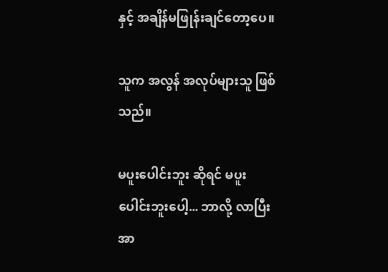နှင့် အချိန်မဖြုန်းချင်တော့ပေ။

သူက အလွန် အလုပ်များသူ ဖြစ်သည်။

မပူးပေါင်းဘူး ဆိုရင် မပူးပေါင်းဘူးပေါ့... ဘာလို့ လာပြီး အာ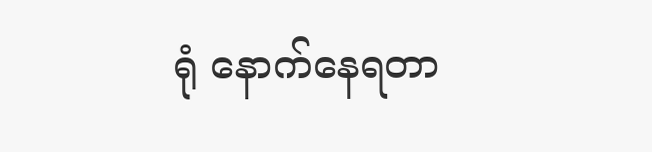ရုံ နောက်နေရတာ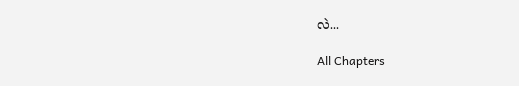လဲ...

All Chapters